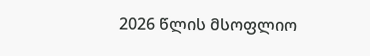2026 წლის მსოფლიო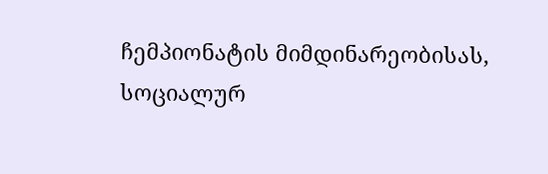ჩემპიონატის მიმდინარეობისას, სოციალურ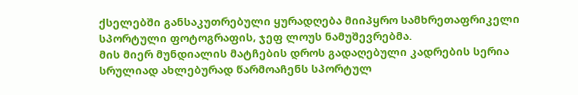ქსელებში განსაკუთრებული ყურადღება მიიპყრო სამხრეთაფრიკელი სპორტული ფოტოგრაფის, ჯეფ ლოუს ნამუშევრებმა.
მის მიერ მუნდიალის მატჩების დროს გადაღებული კადრების სერია სრულიად ახლებურად წარმოაჩენს სპორტულ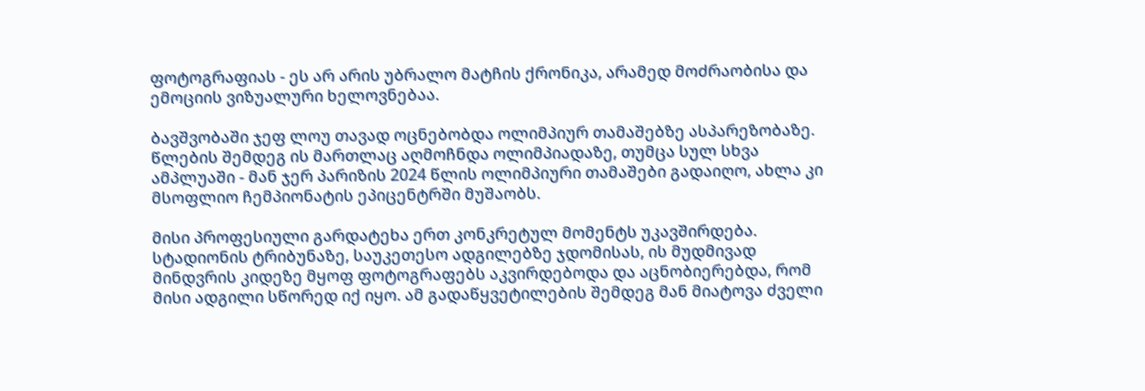ფოტოგრაფიას - ეს არ არის უბრალო მატჩის ქრონიკა, არამედ მოძრაობისა და ემოციის ვიზუალური ხელოვნებაა.

ბავშვობაში ჯეფ ლოუ თავად ოცნებობდა ოლიმპიურ თამაშებზე ასპარეზობაზე. წლების შემდეგ ის მართლაც აღმოჩნდა ოლიმპიადაზე, თუმცა სულ სხვა ამპლუაში - მან ჯერ პარიზის 2024 წლის ოლიმპიური თამაშები გადაიღო, ახლა კი მსოფლიო ჩემპიონატის ეპიცენტრში მუშაობს.

მისი პროფესიული გარდატეხა ერთ კონკრეტულ მომენტს უკავშირდება. სტადიონის ტრიბუნაზე, საუკეთესო ადგილებზე ჯდომისას, ის მუდმივად მინდვრის კიდეზე მყოფ ფოტოგრაფებს აკვირდებოდა და აცნობიერებდა, რომ მისი ადგილი სწორედ იქ იყო. ამ გადაწყვეტილების შემდეგ მან მიატოვა ძველი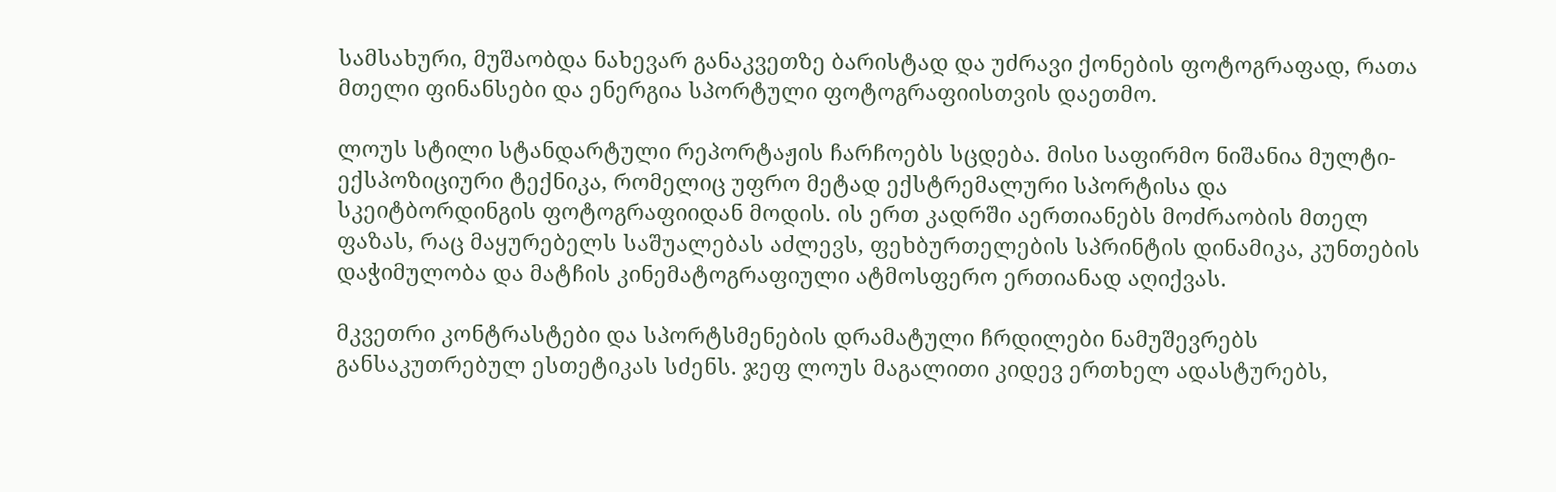სამსახური, მუშაობდა ნახევარ განაკვეთზე ბარისტად და უძრავი ქონების ფოტოგრაფად, რათა მთელი ფინანსები და ენერგია სპორტული ფოტოგრაფიისთვის დაეთმო.

ლოუს სტილი სტანდარტული რეპორტაჟის ჩარჩოებს სცდება. მისი საფირმო ნიშანია მულტი-ექსპოზიციური ტექნიკა, რომელიც უფრო მეტად ექსტრემალური სპორტისა და სკეიტბორდინგის ფოტოგრაფიიდან მოდის. ის ერთ კადრში აერთიანებს მოძრაობის მთელ ფაზას, რაც მაყურებელს საშუალებას აძლევს, ფეხბურთელების სპრინტის დინამიკა, კუნთების დაჭიმულობა და მატჩის კინემატოგრაფიული ატმოსფერო ერთიანად აღიქვას.

მკვეთრი კონტრასტები და სპორტსმენების დრამატული ჩრდილები ნამუშევრებს განსაკუთრებულ ესთეტიკას სძენს. ჯეფ ლოუს მაგალითი კიდევ ერთხელ ადასტურებს,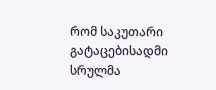რომ საკუთარი გატაცებისადმი სრულმა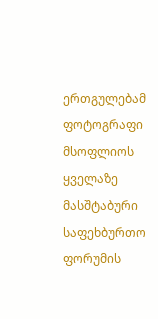ერთგულებამ ფოტოგრაფი მსოფლიოს ყველაზე მასშტაბური საფეხბურთო ფორუმის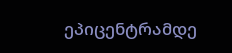ეპიცენტრამდე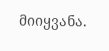მიიყვანა.